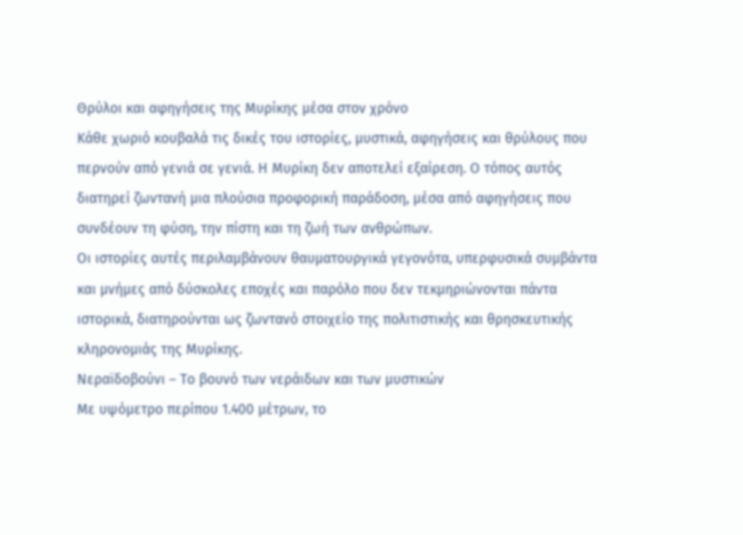Θρύλοι και αφηγήσεις της Μυρίκης μέσα στον χρόνο
Κάθε χωριό κουβαλά τις δικές του ιστορίες, μυστικά, αφηγήσεις και θρύλους που περνούν από γενιά σε γενιά. Η Μυρίκη δεν αποτελεί εξαίρεση. Ο τόπος αυτός διατηρεί ζωντανή μια πλούσια προφορική παράδοση, μέσα από αφηγήσεις που συνδέουν τη φύση, την πίστη και τη ζωή των ανθρώπων.
Οι ιστορίες αυτές περιλαμβάνουν θαυματουργικά γεγονότα, υπερφυσικά συμβάντα και μνήμες από δύσκολες εποχές και παρόλο που δεν τεκμηριώνονται πάντα ιστορικά, διατηρούνται ως ζωντανό στοιχείο της πολιτιστικής και θρησκευτικής κληρονομιάς της Μυρίκης.
Νεραϊδοβούνι – Το βουνό των νεράιδων και των μυστικών
Με υψόμετρο περίπου 1.400 μέτρων, το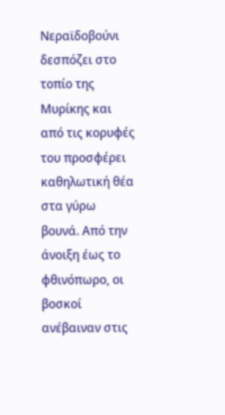Νεραϊδοβούνι δεσπόζει στο τοπίο της Μυρίκης και από τις κορυφές του προσφέρει καθηλωτική θέα στα γύρω βουνά. Από την άνοιξη έως το φθινόπωρο, οι βοσκοί ανέβαιναν στις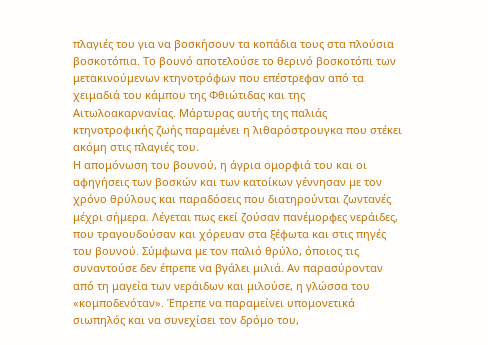πλαγιές του για να βοσκήσουν τα κοπάδια τους στα πλούσια βοσκοτόπια. Το βουνό αποτελούσε το θερινό βοσκοτόπι των μετακινούμενων κτηνοτρόφων που επέστρεφαν από τα χειμαδιά του κάμπου της Φθιώτιδας και της Αιτωλοακαρνανίας. Μάρτυρας αυτής της παλιάς κτηνοτροφικής ζωής παραμένει η λιθαρόστρουγκα που στέκει ακόμη στις πλαγιές του.
Η απομόνωση του βουνού, η άγρια ομορφιά του και οι αφηγήσεις των βοσκών και των κατοίκων γέννησαν με τον χρόνο θρύλους και παραδόσεις που διατηρούνται ζωντανές μέχρι σήμερα. Λέγεται πως εκεί ζούσαν πανέμορφες νεράιδες, που τραγουδούσαν και χόρευαν στα ξέφωτα και στις πηγές του βουνού. Σύμφωνα με τον παλιό θρύλο, όποιος τις συναντούσε δεν έπρεπε να βγάλει μιλιά. Αν παρασύρονταν από τη μαγεία των νεράιδων και μιλούσε, η γλώσσα του «κομποδενόταν». Έπρεπε να παραμείνει υπομονετικά σιωπηλός και να συνεχίσει τον δρόμο του,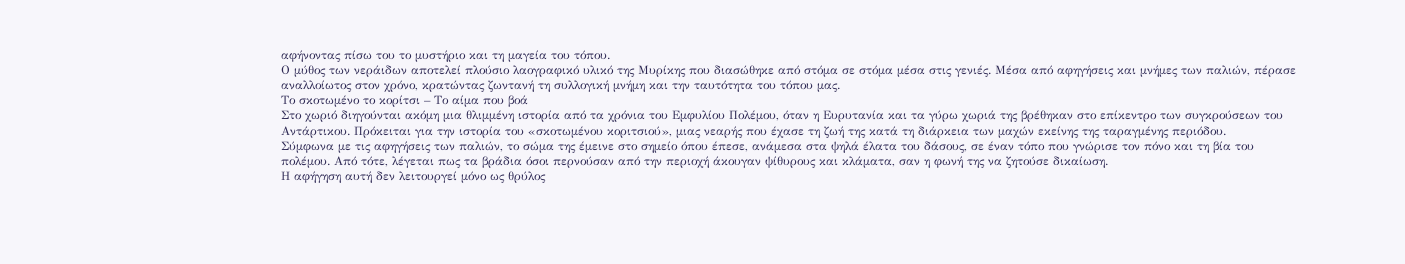αφήνοντας πίσω του το μυστήριο και τη μαγεία του τόπου.
Ο μύθος των νεράιδων αποτελεί πλούσιο λαογραφικό υλικό της Μυρίκης που διασώθηκε από στόμα σε στόμα μέσα στις γενιές. Μέσα από αφηγήσεις και μνήμες των παλιών, πέρασε αναλλοίωτος στον χρόνο, κρατώντας ζωντανή τη συλλογική μνήμη και την ταυτότητα του τόπου μας.
Το σκοτωμένο το κορίτσι – Το αίμα που βοά
Στο χωριό διηγούνται ακόμη μια θλιμμένη ιστορία από τα χρόνια του Εμφυλίου Πολέμου, όταν η Ευρυτανία και τα γύρω χωριά της βρέθηκαν στο επίκεντρο των συγκρούσεων του Αντάρτικου. Πρόκειται για την ιστορία του «σκοτωμένου κοριτσιού», μιας νεαρής που έχασε τη ζωή της κατά τη διάρκεια των μαχών εκείνης της ταραγμένης περιόδου.
Σύμφωνα με τις αφηγήσεις των παλιών, το σώμα της έμεινε στο σημείο όπου έπεσε, ανάμεσα στα ψηλά έλατα του δάσους, σε έναν τόπο που γνώρισε τον πόνο και τη βία του πολέμου. Από τότε, λέγεται πως τα βράδια όσοι περνούσαν από την περιοχή άκουγαν ψίθυρους και κλάματα, σαν η φωνή της να ζητούσε δικαίωση.
Η αφήγηση αυτή δεν λειτουργεί μόνο ως θρύλος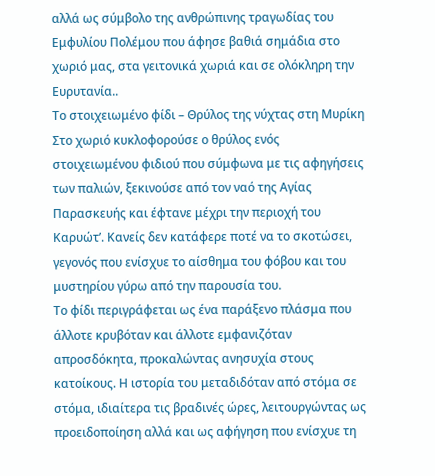αλλά ως σύμβολο της ανθρώπινης τραγωδίας του Εμφυλίου Πολέμου που άφησε βαθιά σημάδια στο χωριό μας, στα γειτονικά χωριά και σε ολόκληρη την Ευρυτανία..
Το στοιχειωμένο φίδι – Θρύλος της νύχτας στη Μυρίκη
Στο χωριό κυκλοφορούσε ο θρύλος ενός στοιχειωμένου φιδιού που σύμφωνα με τις αφηγήσεις των παλιών, ξεκινούσε από τον ναό της Αγίας Παρασκευής και έφτανε μέχρι την περιοχή του Καρυώτ’. Κανείς δεν κατάφερε ποτέ να το σκοτώσει, γεγονός που ενίσχυε το αίσθημα του φόβου και του μυστηρίου γύρω από την παρουσία του.
Το φίδι περιγράφεται ως ένα παράξενο πλάσμα που άλλοτε κρυβόταν και άλλοτε εμφανιζόταν απροσδόκητα, προκαλώντας ανησυχία στους κατοίκους. Η ιστορία του μεταδιδόταν από στόμα σε στόμα, ιδιαίτερα τις βραδινές ώρες, λειτουργώντας ως προειδοποίηση αλλά και ως αφήγηση που ενίσχυε τη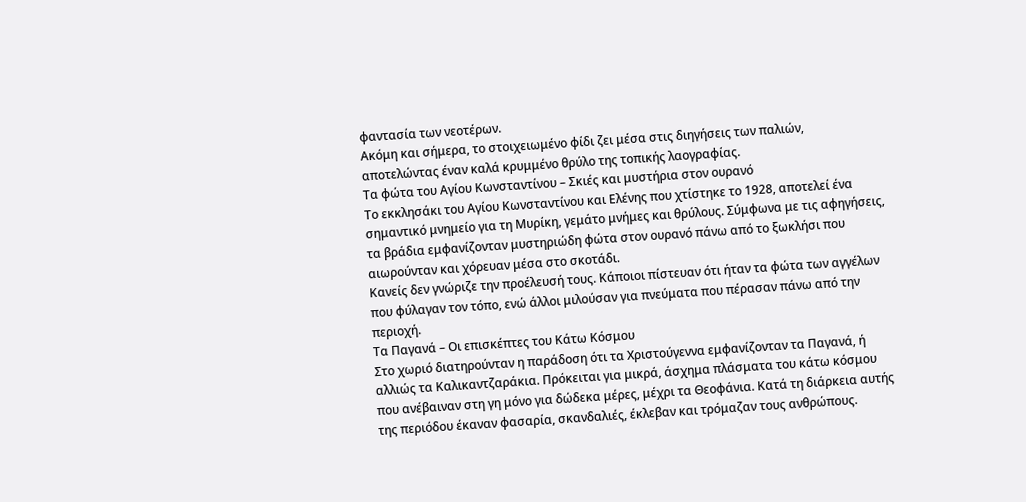φαντασία των νεοτέρων.
Ακόμη και σήμερα, το στοιχειωμένο φίδι ζει μέσα στις διηγήσεις των παλιών, αποτελώντας έναν καλά κρυμμένο θρύλο της τοπικής λαογραφίας.
Τα φώτα του Αγίου Κωνσταντίνου – Σκιές και μυστήρια στον ουρανό
Το εκκλησάκι του Αγίου Κωνσταντίνου και Ελένης που χτίστηκε το 1928, αποτελεί ένα σημαντικό μνημείο για τη Μυρίκη, γεμάτο μνήμες και θρύλους. Σύμφωνα με τις αφηγήσεις, τα βράδια εμφανίζονταν μυστηριώδη φώτα στον ουρανό πάνω από το ξωκλήσι που αιωρούνταν και χόρευαν μέσα στο σκοτάδι.
Κανείς δεν γνώριζε την προέλευσή τους. Κάποιοι πίστευαν ότι ήταν τα φώτα των αγγέλων που φύλαγαν τον τόπο, ενώ άλλοι μιλούσαν για πνεύματα που πέρασαν πάνω από την περιοχή.
Τα Παγανά – Οι επισκέπτες του Κάτω Κόσμου
Στο χωριό διατηρούνταν η παράδοση ότι τα Χριστούγεννα εμφανίζονταν τα Παγανά, ή αλλιώς τα Καλικαντζαράκια. Πρόκειται για μικρά, άσχημα πλάσματα του κάτω κόσμου που ανέβαιναν στη γη μόνο για δώδεκα μέρες, μέχρι τα Θεοφάνια. Κατά τη διάρκεια αυτής της περιόδου έκαναν φασαρία, σκανδαλιές, έκλεβαν και τρόμαζαν τους ανθρώπους.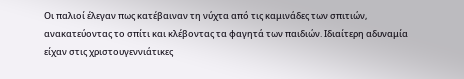Οι παλιοί έλεγαν πως κατέβαιναν τη νύχτα από τις καμινάδες των σπιτιών, ανακατεύοντας το σπίτι και κλέβοντας τα φαγητά των παιδιών. Ιδιαίτερη αδυναμία είχαν στις χριστουγεννιάτικες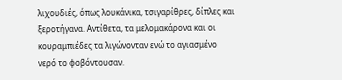λιχουδιές, όπως λουκάνικα, τσιγαρίθρες, δίπλες και ξεροτήγανα. Αντίθετα, τα μελομακάρονα και οι κουραμπιέδες τα λιγώνονταν ενώ το αγιασμένο νερό το φοβόντουσαν.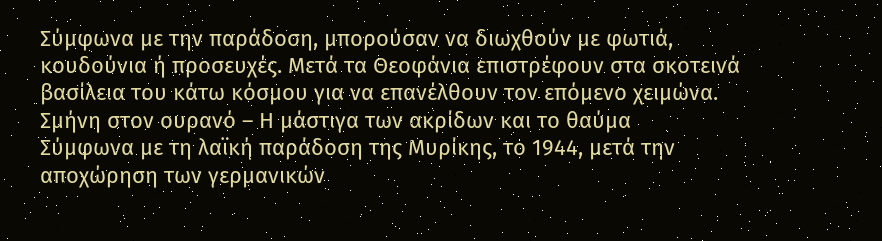Σύμφωνα με την παράδοση, μπορούσαν να διωχθούν με φωτιά, κουδούνια ή προσευχές. Μετά τα Θεοφάνια επιστρέφουν στα σκοτεινά βασίλεια του κάτω κόσμου για να επανέλθουν τον επόμενο χειμώνα.
Σμήνη στον ουρανό – Η μάστιγα των ακρίδων και το θαύμα
Σύμφωνα με τη λαϊκή παράδοση της Μυρίκης, το 1944, μετά την αποχώρηση των γερμανικών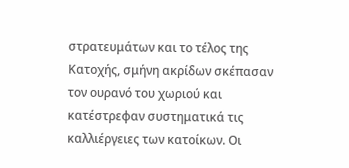στρατευμάτων και το τέλος της Κατοχής, σμήνη ακρίδων σκέπασαν τον ουρανό του χωριού και κατέστρεφαν συστηματικά τις καλλιέργειες των κατοίκων. Οι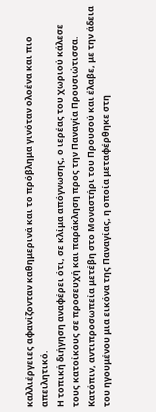καλλιέργειες αφανίζονταν καθημερινά και το πρόβλημα γινόταν ολοένα και πιο απειλητικό.
Η τοπική διήγηση αναφέρει ότι, σε κλίμα απόγνωσης, ο ιερέας του χωριού κάλεσε τους κατοίκους σε προσευχή και παράκληση προς την Παναγία Προυσιώτισσα. Κατόπιν, αντιπροσωπεία μετέβη στο Μοναστήρι του Προυσού και έλαβε, με την άδεια του ηγουμένου μια εικόνα της Παναγίας, η οποία μεταφέρθηκε στη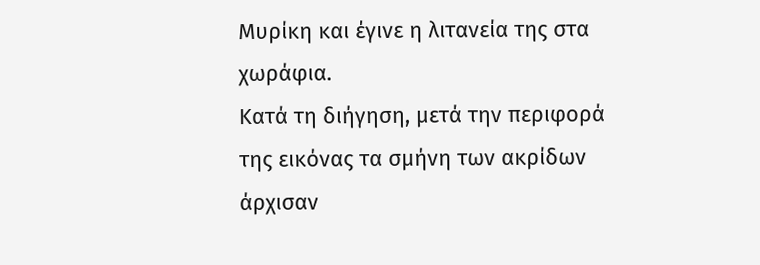Μυρίκη και έγινε η λιτανεία της στα χωράφια.
Κατά τη διήγηση, μετά την περιφορά της εικόνας τα σμήνη των ακρίδων άρχισαν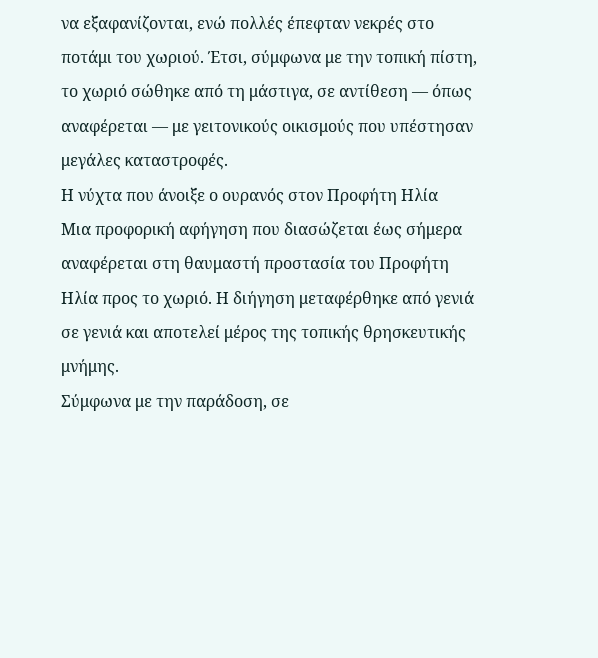να εξαφανίζονται, ενώ πολλές έπεφταν νεκρές στο ποτάμι του χωριού. Έτσι, σύμφωνα με την τοπική πίστη, το χωριό σώθηκε από τη μάστιγα, σε αντίθεση — όπως αναφέρεται — με γειτονικούς οικισμούς που υπέστησαν μεγάλες καταστροφές.
Η νύχτα που άνοιξε ο ουρανός στον Προφήτη Ηλία
Μια προφορική αφήγηση που διασώζεται έως σήμερα αναφέρεται στη θαυμαστή προστασία του Προφήτη Ηλία προς το χωριό. Η διήγηση μεταφέρθηκε από γενιά σε γενιά και αποτελεί μέρος της τοπικής θρησκευτικής μνήμης.
Σύμφωνα με την παράδοση, σε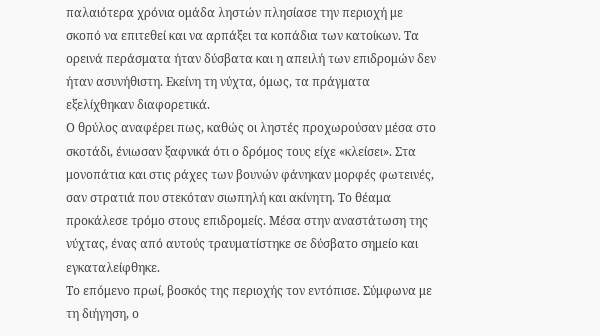παλαιότερα χρόνια ομάδα ληστών πλησίασε την περιοχή με σκοπό να επιτεθεί και να αρπάξει τα κοπάδια των κατοίκων. Τα ορεινά περάσματα ήταν δύσβατα και η απειλή των επιδρομών δεν ήταν ασυνήθιστη. Εκείνη τη νύχτα, όμως, τα πράγματα εξελίχθηκαν διαφορετικά.
Ο θρύλος αναφέρει πως, καθώς οι ληστές προχωρούσαν μέσα στο σκοτάδι, ένιωσαν ξαφνικά ότι ο δρόμος τους είχε «κλείσει». Στα μονοπάτια και στις ράχες των βουνών φάνηκαν μορφές φωτεινές, σαν στρατιά που στεκόταν σιωπηλή και ακίνητη. Το θέαμα προκάλεσε τρόμο στους επιδρομείς. Μέσα στην αναστάτωση της νύχτας, ένας από αυτούς τραυματίστηκε σε δύσβατο σημείο και εγκαταλείφθηκε.
Το επόμενο πρωί, βοσκός της περιοχής τον εντόπισε. Σύμφωνα με τη διήγηση, ο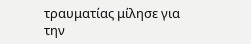τραυματίας μίλησε για την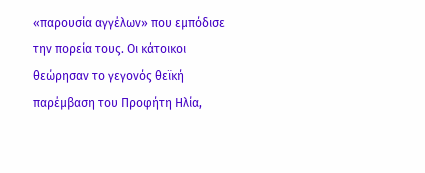«παρουσία αγγέλων» που εμπόδισε την πορεία τους. Οι κάτοικοι θεώρησαν το γεγονός θεϊκή παρέμβαση του Προφήτη Ηλία,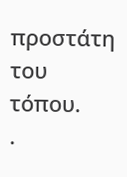προστάτη του τόπου.
.